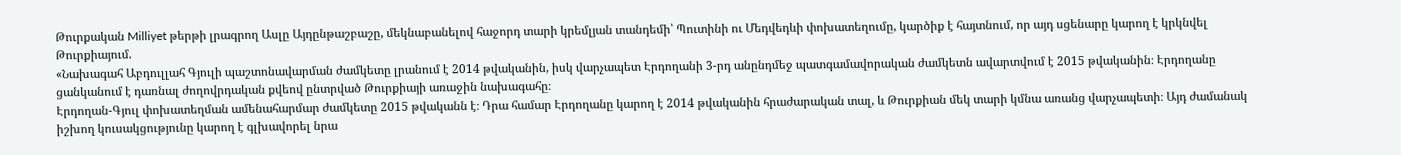Թուրքական Milliyet թերթի լրագրող Ասլը Այդընթաշբաշը, մեկնաբանելով հաջորդ տարի կրեմլյան տանդեմի՝ Պուտինի ու Մեդվեդևի փոխատեղումը, կարծիք է հայտնում, որ այդ սցենարը կարող է կրկնվել Թուրքիայում.
«Նախագահ Աբդուլլահ Գյուլի պաշտոնավարման ժամկետը լրանում է 2014 թվականին, իսկ վարչապետ Էրդողանի 3-րդ անընդմեջ պատգամավորական ժամկետն ավարտվում է 2015 թվականին։ Էրդողանը ցանկանում է դառնալ ժողովրդական քվեով ընտրված Թուրքիայի առաջին նախագահը։
Էրդողան-Գյուլ փոխատեղման ամենահարմար ժամկետը 2015 թվականն է։ Դրա համար Էրդողանը կարող է 2014 թվականին հրաժարական տալ, և Թուրքիան մեկ տարի կմնա առանց վարչապետի։ Այդ ժամանակ իշխող կուսակցությունը կարող է գլխավորել նրա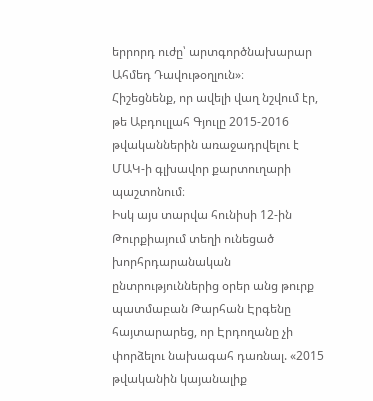երրորդ ուժը՝ արտգործնախարար Ահմեդ Դավութօղլուն»։
Հիշեցնենք, որ ավելի վաղ նշվում էր, թե Աբդուլլահ Գյուլը 2015-2016 թվականներին առաջադրվելու է ՄԱԿ-ի գլխավոր քարտուղարի պաշտոնում։
Իսկ այս տարվա հունիսի 12-ին Թուրքիայում տեղի ունեցած խորհրդարանական ընտրություններից օրեր անց թուրք պատմաբան Թարհան Էրգենը հայտարարեց, որ Էրդողանը չի փորձելու նախագահ դառնալ. «2015 թվականին կայանալիք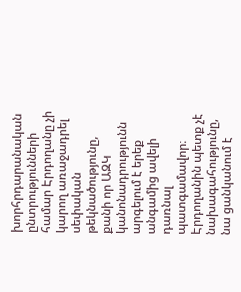խորհրդարանական ընտրությունների համար Էրդողանը չի կարող առաջադրել սեփական թեկնածությունը, քանի որ ԱԶԿ կանոնադրությունն արգելում է երեք անգամից ավելի դառնալ պատգամավոր։ Էրդողանին պետք չէ նախագահությունը, նա ցանկանում է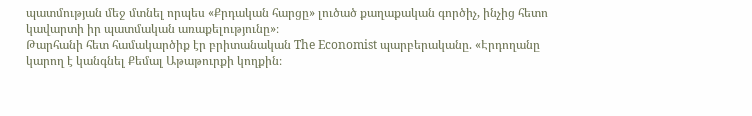պատմության մեջ մտնել որպես «Քրդական հարցը» լուծած քաղաքական գործիչ, ինչից հետո կավարտի իր պատմական առաքելությունը»։
Թարհանի հետ համակարծիք էր բրիտանական The Economist պարբերականը. «Էրդողանը կարող է կանգնել Քեմալ Աթաթուրքի կողքին։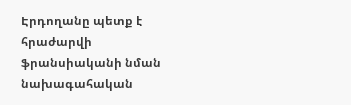Էրդողանը պետք է հրաժարվի ֆրանսիականի նման նախագահական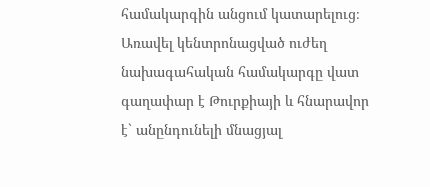համակարգին անցում կատարելուց։ Առավել կենտրոնացված ուժեղ նախագահական համակարգը վատ գաղափար է Թուրքիայի և հնարավոր է` անընդունելի մնացյալ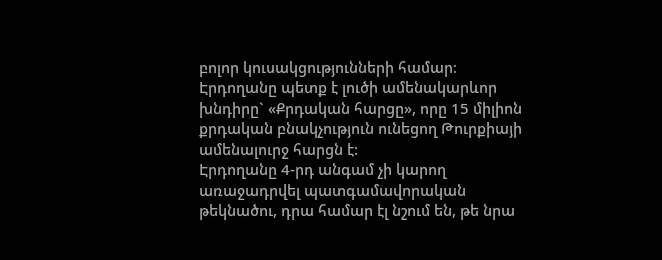բոլոր կուսակցությունների համար։ Էրդողանը պետք է լուծի ամենակարևոր խնդիրը` «Քրդական հարցը», որը 15 միլիոն քրդական բնակչություն ունեցող Թուրքիայի ամենալուրջ հարցն է:
Էրդողանը 4-րդ անգամ չի կարող առաջադրվել պատգամավորական թեկնածու, դրա համար էլ նշում են, թե նրա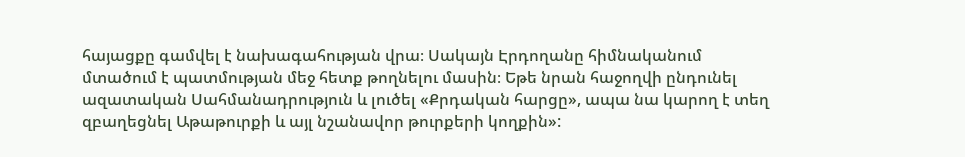հայացքը գամվել է նախագահության վրա։ Սակայն Էրդողանը հիմնականում մտածում է պատմության մեջ հետք թողնելու մասին։ Եթե նրան հաջողվի ընդունել ազատական Սահմանադրություն և լուծել «Քրդական հարցը», ապա նա կարող է տեղ զբաղեցնել Աթաթուրքի և այլ նշանավոր թուրքերի կողքին»: